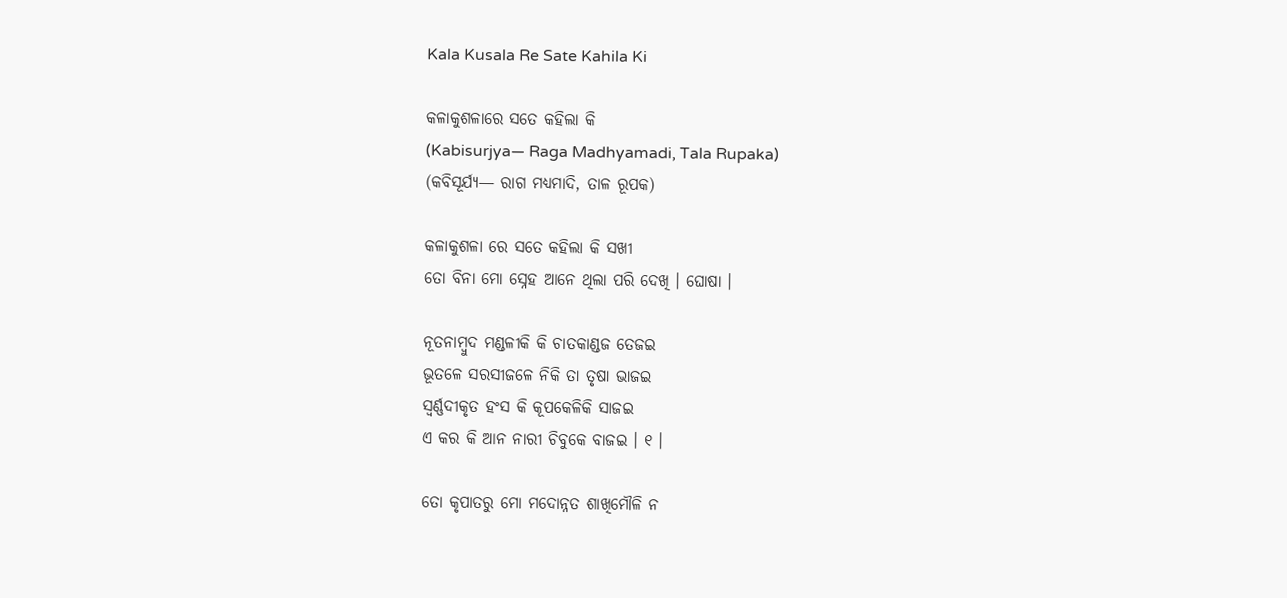Kala Kusala Re Sate Kahila Ki

କଳାକୁଶଳାରେ ସତେ କହିଲା କି
(Kabisurjya— Raga Madhyamadi, Tala Rupaka)
(କବିସୂର୍ଯ୍ୟ— ରାଗ ମଧ୍ୟମାଦି, ତାଳ ରୂପକ)

କଳାକୁଶଳା ରେ ସତେ କହିଲା କି ସଖୀ
ତୋ ବିନା ମୋ ସ୍ନେହ ଆନେ ଥିଲା ପରି ଦେଖି । ଘୋଷା ।

ନୂତନାମ୍ବୁଦ ମଣ୍ଡଳୀକି କି ଚାତକାଣ୍ଡଜ ତେଜଇ
ଭୂତଳେ ସରସୀଜଳେ ନିକି ତା ତୃଷା ଭାଜଇ
ସ୍ୱର୍ଣ୍ଣଦୀକୃତ ହଂସ କି କୂପକେଳିକି ସାଜଇ
ଏ କର କି ଆନ ନାରୀ ଚିବୁକେ ବାଜଇ । ୧ ।

ତୋ କୃପାତରୁ ମୋ ମଦୋନ୍ନତ ଶାଖିମୌଳି ନ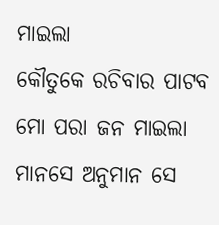ମାଇଲା
କୌତୁକେ ରଚିବାର ପାଟବ ମୋ ପରା ଜନ ମାଇଲା
ମାନସେ ଅନୁମାନ ସେ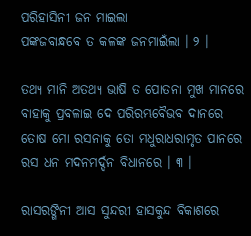ପରିହାସିନୀ ଜନ ମାଇଲା
ପଙ୍କଜବାନ୍ଧବେ ତ କଳଙ୍କ ଜନମାଇଁଲା । ୨ ।

ତଥ୍ୟ ମାନି ଅତଥ୍ୟ ଭାଷି ତ ପୋତନା ମୁଖ ମାନରେ
ବାହାକୁ ପ୍ରବଳାଇ ଦେ ପରିରମ୍ଭବୈଭବ ଦାନରେ
ତୋଷ ମୋ ରସନାକୁ ତୋ ମଧୁରାଧରାମୃତ ପାନରେ
ରସ ଧନ ମଦନମର୍ଦ୍ଦନ ବିଧାନରେ । ୩ ।

ରାସରଙ୍ଗିନୀ ଆସ ସୁନ୍ଦରୀ ହାସକୁନ୍ଦ ବିକାଶରେ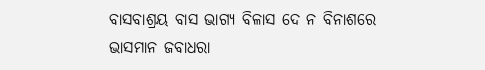ବାସବାଶ୍ରୟ ବାସ ଭାଗ୍ୟ ବିଳାସ ଦେ ନ ବିନାଶରେ
ଭାସମାନ ଜବାଧରା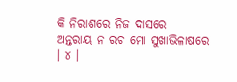କି ନିରାଶରେ ନିଜ ଦାସରେ
ଅନ୍ତରାୟ ନ ରଚ ମୋ ସୁଖାଭିଳାଷରେ । ୪ ।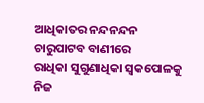ଆଧିକାତର ନନ୍ଦନନ୍ଦନ ଚାରୁପାଟବ ବାଣୀରେ
ରାଧିକା ସୁଗୁଣାଧିକା ସ୍ୱକପୋଳକୁ ନିଜ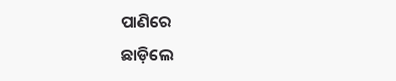ପାଣିରେ
ଛାଡ଼ିଲେ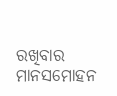ରଖିବାର ମାନସମୋହନ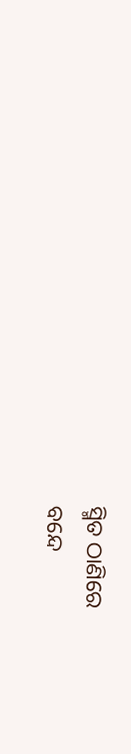ସ୍ମିତ ଠାଣିରେ
ବନ୍ଦେ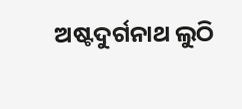ଅଷ୍ଟଦୁର୍ଗନାଥ ଲୁଠି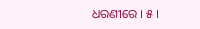ଧରଣୀରେ । ୫ ।